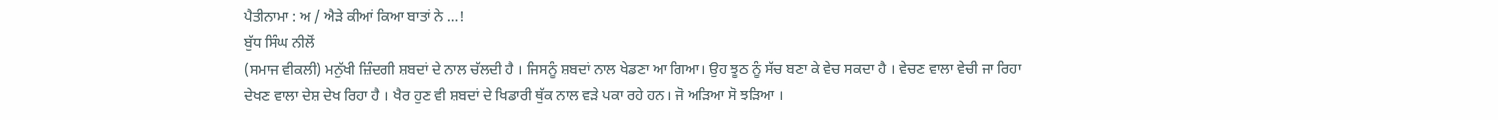ਪੈਤੀਨਾਮਾ : ਅ / ਐੜੇ ਕੀਆਂ ਕਿਆ ਬਾਤਾਂ ਨੇ …!
ਬੁੱਧ ਸਿੰਘ ਨੀਲੋਂ
(ਸਮਾਜ ਵੀਕਲੀ) ਮਨੁੱਖੀ ਜ਼ਿੰਦਗੀ ਸ਼ਬਦਾਂ ਦੇ ਨਾਲ ਚੱਲਦੀ ਹੈ । ਜਿਸਨੂੰ ਸ਼ਬਦਾਂ ਨਾਲ ਖੇਡਣਾ ਆ ਗਿਆ। ਉਹ ਝੂਠ ਨੂੰ ਸੱਚ ਬਣਾ ਕੇ ਵੇਚ ਸਕਦਾ ਹੈ । ਵੇਚਣ ਵਾਲਾ ਵੇਚੀ ਜਾ ਰਿਹਾ ਦੇਖਣ ਵਾਲਾ ਦੇਸ਼ ਦੇਖ ਰਿਹਾ ਹੈ । ਖੈਰ ਹੁਣ ਵੀ ਸ਼ਬਦਾਂ ਦੇ ਖਿਡਾਰੀ ਥੁੱਕ ਨਾਲ ਵੜੇ ਪਕਾ ਰਹੇ ਹਨ। ਜੋ ਅੜਿਆ ਸੋ ਝੜਿਆ ।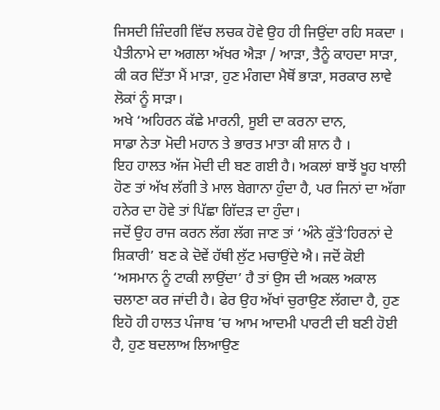ਜਿਸਦੀ ਜ਼ਿੰਦਗੀ ਵਿੱਚ ਲਚਕ ਹੋਵੇ ਉਹ ਹੀ ਜਿਉਂਦਾ ਰਹਿ ਸਕਦਾ । ਪੈਤੀਨਾਮੇ ਦਾ ਅਗਲਾ ਅੱਖਰ ਐੜਾ / ਆੜਾ, ਤੈਨੂੰ ਕਾਹਦਾ ਸਾੜਾ, ਕੀ ਕਰ ਦਿੱਤਾ ਮੈਂ ਮਾੜਾ, ਹੁਣ ਮੰਗਦਾ ਮੈਥੋਂ ਭਾੜਾ, ਸਰਕਾਰ ਲਾਵੇ ਲੋਕਾਂ ਨੂੰ ਸਾੜਾ।
ਅਖੇ ‘ਅਹਿਰਨ ਕੱਛੇ ਮਾਰਨੀ, ਸੂਈ ਦਾ ਕਰਨਾ ਦਾਨ,
ਸਾਡਾ ਨੇਤਾ ਮੋਦੀ ਮਹਾਨ ਤੇ ਭਾਰਤ ਮਾਤਾ ਕੀ ਸ਼ਾਨ ਹੈ ।
ਇਹ ਹਾਲਤ ਅੱਜ ਮੋਦੀ ਦੀ ਬਣ ਗਈ ਹੈ। ਅਕਲਾਂ ਬਾਝੋਂ ਖੂਹ ਖਾਲੀ ਹੋਣ ਤਾਂ ਅੱਖ ਲੱਗੀ ਤੇ ਮਾਲ ਬੇਗਾਨਾ ਹੁੰਦਾ ਹੈ, ਪਰ ਜਿਨਾਂ ਦਾ ਅੱਗਾ ਹਨੇਰ ਦਾ ਹੋਵੇ ਤਾਂ ਪਿੱਛਾ ਗਿੱਦੜ ਦਾ ਹੁੰਦਾ।
ਜਦੋਂ ਉਹ ਰਾਜ ਕਰਨ ਲੱਗ ਲੱਗ ਜਾਣ ਤਾਂ ‘ਅੰਨੇ ਕੁੱਤੇ‘ਹਿਰਨਾਂ ਦੇ ਸ਼ਿਕਾਰੀ’ ਬਣ ਕੇ ਦੋਵੇਂ ਹੱਥੀ ਲੁੱਟ ਮਚਾਉਂਦੇ ਐ। ਜਦੋਂ ਕੋਈ ‘ਅਸਮਾਨ ਨੂੰ ਟਾਕੀ ਲਾਉਂਦਾ’ ਹੈ ਤਾਂ ਉਸ ਦੀ ਅਕਲ ਅਕਾਲ ਚਲਾਣਾ ਕਰ ਜਾਂਦੀ ਹੈ। ਫੇਰ ਉਹ ਅੱਖਾਂ ਚੁਰਾਉਣ ਲੱਗਦਾ ਹੈ, ਹੁਣ ਇਹੋ ਹੀ ਹਾਲਤ ਪੰਜਾਬ ’ਚ ਆਮ ਆਦਮੀ ਪਾਰਟੀ ਦੀ ਬਣੀ ਹੋਈ ਹੈ, ਹੁਣ ਬਦਲਾਅ ਲਿਆਉਣ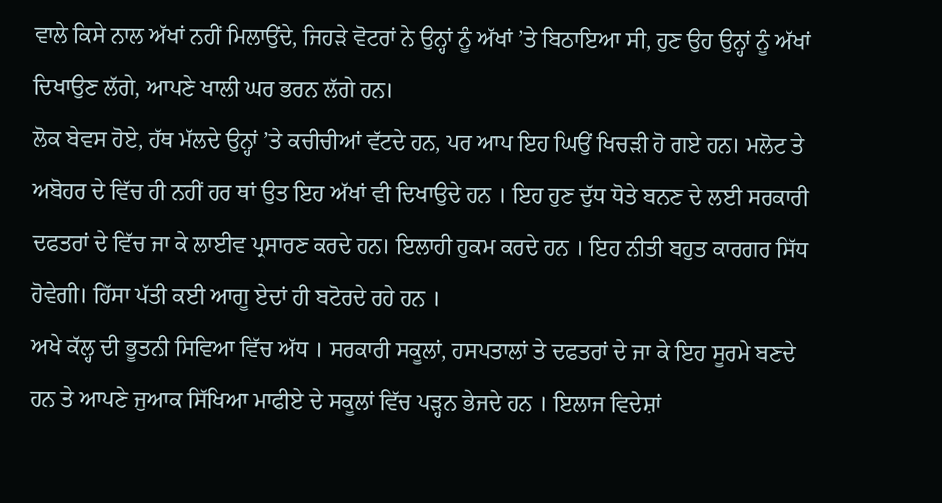ਵਾਲੇ ਕਿਸੇ ਨਾਲ ਅੱਖਾਂ ਨਹੀਂ ਮਿਲਾਉਂਦੇ, ਜਿਹੜੇ ਵੋਟਰਾਂ ਨੇ ਉਨ੍ਹਾਂ ਨੂੰ ਅੱਖਾਂ ’ਤੇ ਬਿਠਾਇਆ ਸੀ, ਹੁਣ ਉਹ ਉਨ੍ਹਾਂ ਨੂੰ ਅੱਖਾਂ ਦਿਖਾਉਣ ਲੱਗੇ, ਆਪਣੇ ਖਾਲੀ ਘਰ ਭਰਨ ਲੱਗੇ ਹਨ।
ਲੋਕ ਬੇਵਸ ਹੋਏ, ਹੱਥ ਮੱਲਦੇ ਉਨ੍ਹਾਂ ’ਤੇ ਕਚੀਚੀਆਂ ਵੱਟਦੇ ਹਨ, ਪਰ ਆਪ ਇਹ ਘਿਉਂ ਖਿਚੜੀ ਹੋ ਗਏ ਹਨ। ਮਲੋਟ ਤੇ ਅਬੋਹਰ ਦੇ ਵਿੱਚ ਹੀ ਨਹੀਂ ਹਰ ਥਾਂ ਉਤ ਇਹ ਅੱਖਾਂ ਵੀ ਦਿਖਾਉਦੇ ਹਨ । ਇਹ ਹੁਣ ਦੁੱਧ ਧੋਤੇ ਬਨਣ ਦੇ ਲਈ ਸਰਕਾਰੀ ਦਫਤਰਾਂ ਦੇ ਵਿੱਚ ਜਾ ਕੇ ਲਾਈਵ ਪ੍ਰਸਾਰਣ ਕਰਦੇ ਹਨ। ਇਲਾਹੀ ਹੁਕਮ ਕਰਦੇ ਹਨ । ਇਹ ਨੀਤੀ ਬਹੁਤ ਕਾਰਗਰ ਸਿੱਧ ਹੋਵੇਗੀ। ਹਿੱਸਾ ਪੱਤੀ ਕਈ ਆਗੂ ਏਦਾਂ ਹੀ ਬਟੋਰਦੇ ਰਹੇ ਹਨ ।
ਅਖੇ ਕੱਲ੍ਹ ਦੀ ਭੂਤਨੀ ਸਿਵਿਆ ਵਿੱਚ ਅੱਧ । ਸਰਕਾਰੀ ਸਕੂਲਾਂ, ਹਸਪਤਾਲਾਂ ਤੇ ਦਫਤਰਾਂ ਦੇ ਜਾ ਕੇ ਇਹ ਸੂਰਮੇ ਬਣਦੇ ਹਨ ਤੇ ਆਪਣੇ ਜੁਆਕ ਸਿੱਖਿਆ ਮਾਫੀਏ ਦੇ ਸਕੂਲਾਂ ਵਿੱਚ ਪੜ੍ਹਨ ਭੇਜਦੇ ਹਨ । ਇਲਾਜ ਵਿਦੇਸ਼ਾਂ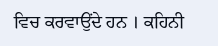ਵਿਚ ਕਰਵਾਉਂਦੇ ਹਨ । ਕਹਿਨੀ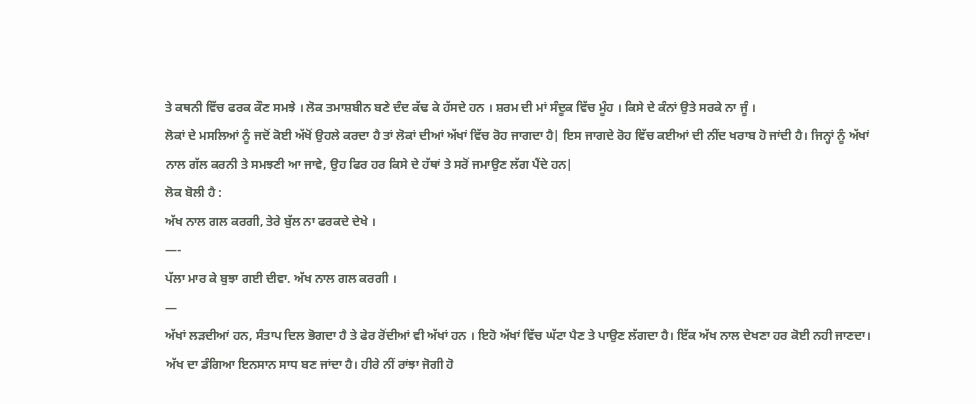ਤੇ ਕਥਨੀ ਵਿੱਚ ਫਰਕ ਕੌਣ ਸਮਝੇ । ਲੋਕ ਤਮਾਸ਼ਬੀਨ ਬਣੇ ਦੰਦ ਕੱਢ ਕੇ ਹੱਸਦੇ ਹਨ । ਸ਼ਰਮ ਦੀ ਮਾਂ ਸੰਦੂਕ ਵਿੱਚ ਮੂੰਹ । ਕਿਸੇ ਦੇ ਕੰਨਾਂ ਉਤੇ ਸਰਕੇ ਨਾ ਜੂੰ ।
ਲੋਕਾਂ ਦੇ ਮਸਲਿਆਂ ਨੂੰ ਜਦੋਂ ਕੋਈ ਅੱਖੋਂ ਉਹਲੇ ਕਰਦਾ ਹੈ ਤਾਂ ਲੋਕਾਂ ਦੀਆਂ ਅੱਖਾਂ ਵਿੱਚ ਰੋਹ ਜਾਗਦਾ ਹੈ| ਇਸ ਜਾਗਦੇ ਰੋਹ ਵਿੱਚ ਕਈਆਂ ਦੀ ਨੀਂਦ ਖਰਾਬ ਹੋ ਜਾਂਦੀ ਹੈ। ਜਿਨ੍ਹਾਂ ਨੂੰ ਅੱਖਾਂ ਨਾਲ ਗੱਲ ਕਰਨੀ ਤੇ ਸਮਝਣੀ ਆ ਜਾਵੇ, ਉਹ ਫਿਰ ਹਰ ਕਿਸੇ ਦੇ ਹੱਥਾਂ ਤੇ ਸਰੋਂ ਜਮਾਉਣ ਲੱਗ ਪੈਂਦੇ ਹਨ|
ਲੋਕ ਬੋਲੀ ਹੈ :
ਅੱਖ ਨਾਲ ਗਲ ਕਰਗੀ, ਤੇਰੇ ਬੁੱਲ ਨਾ ਫਰਕਦੇ ਦੇਖੇ ।
—-
ਪੱਲਾ ਮਾਰ ਕੇ ਬੁਝਾ ਗਈ ਦੀਵਾ. ਅੱਖ ਨਾਲ ਗਲ ਕਰਗੀ ।
—
ਅੱਖਾਂ ਲੜਦੀਆਂ ਹਨ, ਸੰਤਾਪ ਦਿਲ ਭੋਗਦਾ ਹੈ ਤੇ ਫੇਰ ਰੋਂਦੀਆਂ ਵੀ ਅੱਖਾਂ ਹਨ । ਇਹੋ ਅੱਖਾਂ ਵਿੱਚ ਘੱਟਾ ਪੈਣ ਤੇ ਪਾਉਣ ਲੱਗਦਾ ਹੈ। ਇੱਕ ਅੱਖ ਨਾਲ ਦੇਖਣਾ ਹਰ ਕੋਈ ਨਹੀ ਜਾਣਦਾ। ਅੱਖ ਦਾ ਡੰਗਿਆ ਇਨਸਾਨ ਸਾਧ ਬਣ ਜਾਂਦਾ ਹੈ। ਹੀਰੇ ਨੀਂ ਰਾਂਝਾ ਜੋਗੀ ਹੋ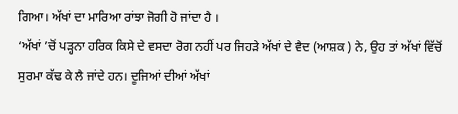ਗਿਆ। ਅੱਖਾਂ ਦਾ ਮਾਰਿਆ ਰਾਂਝਾ ਜੋਗੀ ਹੋ ਜਾਂਦਾ ਹੈ ।
‘ਅੱਖਾਂ ’ਚੋਂ ਪੜ੍ਹਨਾ ਹਰਿਕ ਕਿਸੇ ਦੇ ਵਸਦਾ ਰੋਗ ਨਹੀਂ ਪਰ ਜਿਹੜੇ ਅੱਖਾਂ ਦੇ ਵੈਦ (ਆਸ਼ਕ ) ਨੇ, ਉਹ ਤਾਂ ਅੱਖਾਂ ਵਿੱਚੋਂ ਸੁਰਮਾ ਕੱਢ ਕੇ ਲੈ ਜਾਂਦੇ ਹਨ। ਦੂਜਿਆਂ ਦੀਆਂ ਅੱਖਾਂ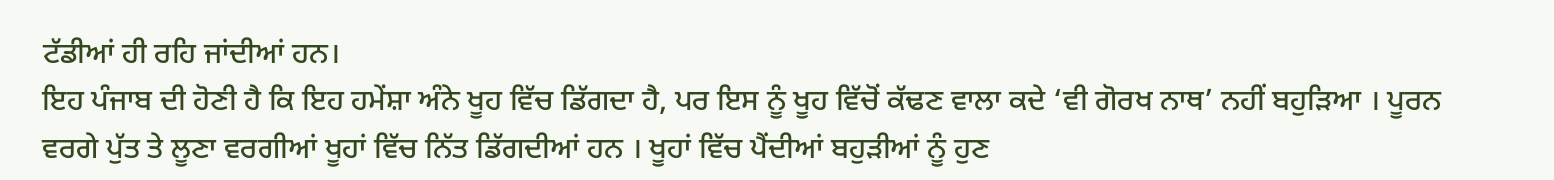ਟੱਡੀਆਂ ਹੀ ਰਹਿ ਜਾਂਦੀਆਂ ਹਨ।
ਇਹ ਪੰਜਾਬ ਦੀ ਹੋਣੀ ਹੈ ਕਿ ਇਹ ਹਮੇਂਸ਼ਾ ਅੰਨੇ ਖੂਹ ਵਿੱਚ ਡਿੱਗਦਾ ਹੈ, ਪਰ ਇਸ ਨੂੰ ਖੂਹ ਵਿੱਚੋਂ ਕੱਢਣ ਵਾਲਾ ਕਦੇ ‘ਵੀ ਗੋਰਖ ਨਾਥ’ ਨਹੀਂ ਬਹੁੜਿਆ । ਪੂਰਨ ਵਰਗੇ ਪੁੱਤ ਤੇ ਲੂਣਾ ਵਰਗੀਆਂ ਖੂਹਾਂ ਵਿੱਚ ਨਿੱਤ ਡਿੱਗਦੀਆਂ ਹਨ । ਖੂਹਾਂ ਵਿੱਚ ਪੈਂਦੀਆਂ ਬਹੁੜੀਆਂ ਨੂੰ ਹੁਣ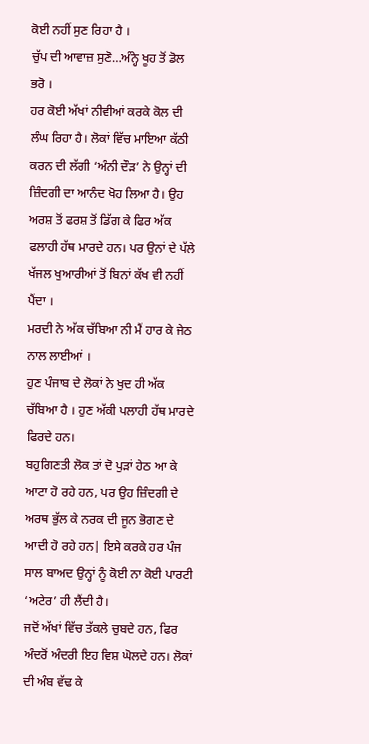ਕੋਈ ਨਹੀਂ ਸੁਣ ਰਿਹਾ ਹੈ ।
ਚੁੱਪ ਦੀ ਆਵਾਜ਼ ਸੁਣੋ…ਅੰਨ੍ਹੇ ਖੂਹ ਤੋਂ ਡੋਲ ਭਰੋ ।
ਹਰ ਕੋਈ ਅੱਖਾਂ ਨੀਵੀਆਂ ਕਰਕੇ ਕੋਲ ਦੀ ਲੰਘ ਰਿਹਾ ਹੈ। ਲੋਕਾਂ ਵਿੱਚ ਮਾਇਆ ਕੱਠੀ ਕਰਨ ਦੀ ਲੱਗੀ ‘ਅੰਨੀ ਦੌੜ’ ਨੇ ਉਨ੍ਹਾਂ ਦੀ ਜ਼ਿੰਦਗੀ ਦਾ ਆਨੰਦ ਖੋਹ ਲਿਆ ਹੈ। ਉਹ ਅਰਸ਼ ਤੋਂ ਫਰਸ਼ ਤੋਂ ਡਿੱਗ ਕੇ ਫਿਰ ਅੱਕ ਫਲਾਹੀ ਹੱਥ ਮਾਰਦੇ ਹਨ। ਪਰ ਉਨਾਂ ਦੇ ਪੱਲੇ ਖੱਜਲ ਖੁਆਰੀਆਂ ਤੋਂ ਬਿਨਾਂ ਕੱਖ ਵੀ ਨਹੀਂ ਪੈਂਦਾ ।
ਮਰਦੀ ਨੇ ਅੱਕ ਚੱਬਿਆ ਨੀ ਮੈਂ ਹਾਰ ਕੇ ਜੇਠ ਨਾਲ ਲਾਈਆਂ ।
ਹੁਣ ਪੰਜਾਬ ਦੇ ਲੋਕਾਂ ਨੇ ਖੁਦ ਹੀ ਅੱਕ ਚੱਬਿਆ ਹੈ । ਹੁਣ ਅੱਕੀ ਪਲਾਹੀ ਹੱਥ ਮਾਰਦੇ ਫਿਰਦੇ ਹਨ।
ਬਹੁਗਿਣਤੀ ਲੋਕ ਤਾਂ ਦੋ ਪੁੜਾਂ ਹੇਠ ਆ ਕੇ ਆਟਾ ਹੋ ਰਹੇ ਹਨ, ਪਰ ਉਹ ਜ਼ਿੰਦਗੀ ਦੇ ਅਰਥ ਭੁੱਲ ਕੇ ਨਰਕ ਦੀ ਜੂਨ ਭੋਗਣ ਦੇ ਆਦੀ ਹੋ ਰਹੇ ਹਨ| ਇਸੇ ਕਰਕੇ ਹਰ ਪੰਜ ਸਾਲ ਬਾਅਦ ਉਨ੍ਹਾਂ ਨੂੰ ਕੋਈ ਨਾ ਕੋਈ ਪਾਰਟੀ ‘ਅਟੇਰ’ ਹੀ ਲੈਂਦੀ ਹੈ।
ਜਦੋਂ ਅੱਖਾਂ ਵਿੱਚ ਤੱਕਲੇ ਚੁਬਦੇ ਹਨ, ਫਿਰ ਅੰਦਰੋਂ ਅੰਦਰੀ ਇਹ ਵਿਸ਼ ਘੋਲਦੇ ਹਨ। ਲੋਕਾਂ ਦੀ ਅੰਬ ਵੱਢ ਕੇ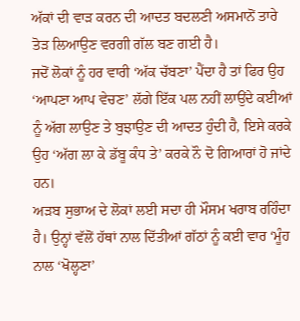ਅੱਕਾਂ ਦੀ ਵਾੜ ਕਰਨ ਦੀ ਆਦਤ ਬਦਲਣੀ ਅਸਮਾਨੋਂ ਤਾਰੇ ਤੋੜ ਲਿਆਉਣ ਵਰਗੀ ਗੱਲ ਬਣ ਗਈ ਹੈ।
ਜਦੋਂ ਲੋਕਾਂ ਨੂੰ ਹਰ ਵਾਰੀ ‘ਅੱਕ ਚੱਬਣਾ’ ਪੈਂਦਾ ਹੈ ਤਾਂ ਫਿਰ ਉਹ ‘ਆਪਣਾ ਆਪ ਵੇਚਣ’ ਲੱਗੇ ਇੱਕ ਪਲ ਨਹੀਂ ਲਾਉਂਦੇ ਕਈਆਂ ਨੂੰ ਅੱਗ ਲਾਉਣ ਤੇ ਬੁਝਾਉਣ ਦੀ ਆਦਤ ਹੁੰਦੀ ਹੈ, ਇਸੇ ਕਰਕੇ ਉਹ ‘ਅੱਗ ਲਾ ਕੇ ਡੱਬੂ ਕੰਧ ਤੇ’ ਕਰਕੇ ਨੌ ਦੋ ਗਿਆਰਾਂ ਹੋ ਜਾਂਦੇ ਹਨ।
ਅੜਬ ਸੁਭਾਅ ਦੇ ਲੋਕਾਂ ਲਈ ਸਦਾ ਹੀ ਮੌਸਮ ਖਰਾਬ ਰਹਿੰਦਾ ਹੈ। ਉਨ੍ਹਾਂ ਵੱਲੋਂ ਹੱਥਾਂ ਨਾਲ ਦਿੱਤੀਆਂ ਗੱਠਾਂ ਨੂੰ ਕਈ ਵਾਰ ‘ਮੂੰਹ ਨਾਲ ‘ਖੋਲ੍ਹਣਾ’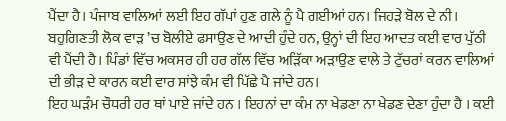ਪੈਂਦਾ ਹੈ। ਪੰਜਾਬ ਵਾਲਿਆਂ ਲਈ ਇਹ ਗੱਪਾਂ ਹੁਣ ਗਲੇ ਨੂੰ ਪੈ ਗਈਆਂ ਹਨ। ਜਿਹੜੇ ਬੋਲ ਦੇ ਨੀ।
ਬਹੁਗਿਣਤੀ ਲੋਕ ਵਾੜ ’ਚ ਬੋਲੀਏ ਫਸਾਉਣ ਦੇ ਆਦੀ ਹੁੰਦੇ ਹਨ, ਉਨ੍ਹਾਂ ਦੀ ਇਹ ਆਦਤ ਕਈ ਵਾਰ ਪੁੱਠੀ ਵੀ ਪੈਂਦੀ ਹੈ। ਪਿੰਡਾਂ ਵਿੱਚ ਅਕਸਰ ਹੀ ਹਰ ਗੱਲ ਵਿੱਚ ਅੜਿੱਕਾ ਅੜਾਉਣ ਵਾਲੇ ਤੇ ਟੁੱਚਰਾਂ ਕਰਨ ਵਾਲਿਆਂ ਦੀ ਭੀੜ ਦੇ ਕਾਰਨ ਕਈ ਵਾਰ ਸਾਂਝੇ ਕੰਮ ਵੀ ਪਿੱਛੇ ਪੈ ਜਾਂਦੇ ਹਨ।
ਇਹ ਘੜੰਮ ਚੌਧਰੀ ਹਰ ਥਾਂ ਪਾਏ ਜਾਂਦੇ ਹਨ । ਇਹਨਾਂ ਦਾ ਕੰਮ ਨਾ ਖੇਡਣਾ ਨਾ ਖੇਡਣ ਦੇਣਾ ਹੁੰਦਾ ਹੈ । ਕਈ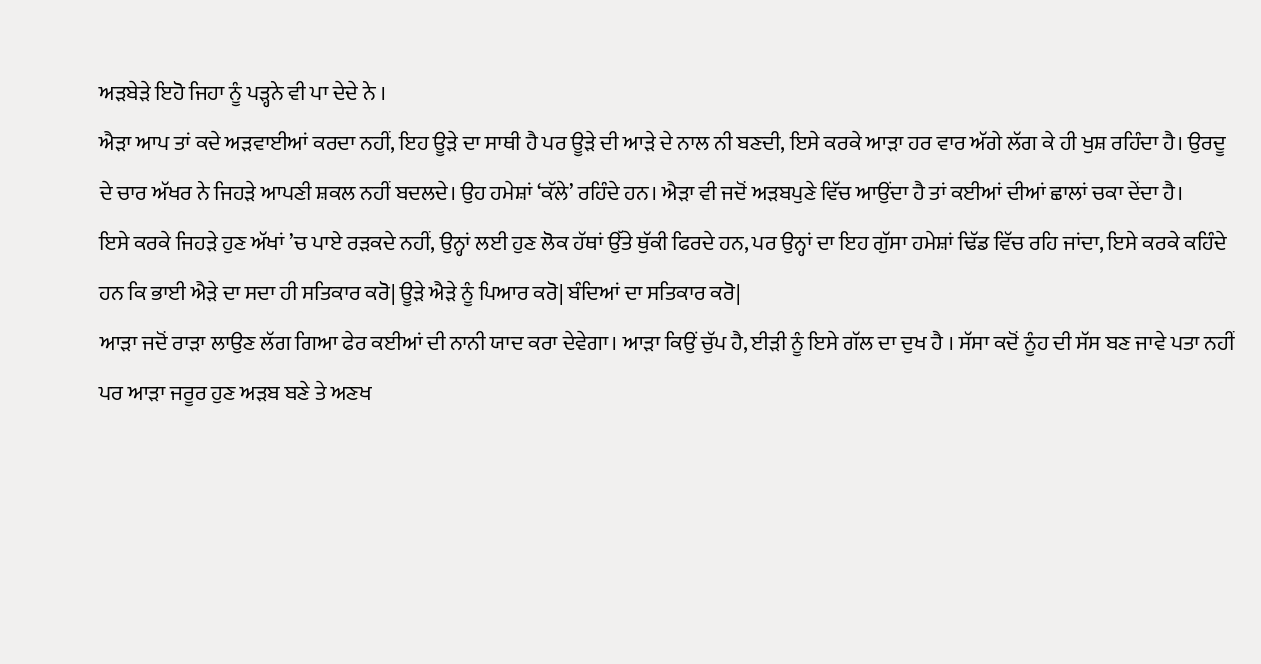ਅੜਬੇੜੇ ਇਹੋ ਜਿਹਾ ਨੂੰ ਪੜ੍ਹਨੇ ਵੀ ਪਾ ਦੇਦੇ ਨੇ ।
ਐੜਾ ਆਪ ਤਾਂ ਕਦੇ ਅੜਵਾਈਆਂ ਕਰਦਾ ਨਹੀਂ, ਇਹ ਊੜੇ ਦਾ ਸਾਥੀ ਹੈ ਪਰ ਊੜੇ ਦੀ ਆੜੇ ਦੇ ਨਾਲ ਨੀ ਬਣਦੀ, ਇਸੇ ਕਰਕੇ ਆੜਾ ਹਰ ਵਾਰ ਅੱਗੇ ਲੱਗ ਕੇ ਹੀ ਖੁਸ਼ ਰਹਿੰਦਾ ਹੈ। ਉਰਦੂ ਦੇ ਚਾਰ ਅੱਖਰ ਨੇ ਜਿਹੜੇ ਆਪਣੀ ਸ਼ਕਲ ਨਹੀਂ ਬਦਲਦੇ। ਉਹ ਹਮੇਸ਼ਾਂ ‘ਕੱਲੇ’ ਰਹਿੰਦੇ ਹਨ। ਐੜਾ ਵੀ ਜਦੋਂ ਅੜਬਪੁਣੇ ਵਿੱਚ ਆਉਂਦਾ ਹੈ ਤਾਂ ਕਈਆਂ ਦੀਆਂ ਛਾਲਾਂ ਚਕਾ ਦੇਂਦਾ ਹੈ।
ਇਸੇ ਕਰਕੇ ਜਿਹੜੇ ਹੁਣ ਅੱਖਾਂ ’ਚ ਪਾਏ ਰੜਕਦੇ ਨਹੀਂ, ਉਨ੍ਹਾਂ ਲਈ ਹੁਣ ਲੋਕ ਹੱਥਾਂ ਉੱਤੇ ਥੁੱਕੀ ਫਿਰਦੇ ਹਨ, ਪਰ ਉਨ੍ਹਾਂ ਦਾ ਇਹ ਗੁੱਸਾ ਹਮੇਸ਼ਾਂ ਢਿੱਡ ਵਿੱਚ ਰਹਿ ਜਾਂਦਾ, ਇਸੇ ਕਰਕੇ ਕਹਿੰਦੇ ਹਨ ਕਿ ਭਾਈ ਐੜੇ ਦਾ ਸਦਾ ਹੀ ਸਤਿਕਾਰ ਕਰੋ| ਊੜੇ ਐੜੇ ਨੂੰ ਪਿਆਰ ਕਰੋ| ਬੰਦਿਆਂ ਦਾ ਸਤਿਕਾਰ ਕਰੋ|
ਆੜਾ ਜਦੋਂ ਰਾੜਾ ਲਾਉਣ ਲੱਗ ਗਿਆ ਫੇਰ ਕਈਆਂ ਦੀ ਨਾਨੀ ਯਾਦ ਕਰਾ ਦੇਵੇਗਾ। ਆੜਾ ਕਿਉਂ ਚੁੱਪ ਹੈ, ਈੜੀ ਨੂੰ ਇਸੇ ਗੱਲ ਦਾ ਦੁਖ ਹੈ । ਸੱਸਾ ਕਦੋਂ ਨੂੰਹ ਦੀ ਸੱਸ ਬਣ ਜਾਵੇ ਪਤਾ ਨਹੀਂ ਪਰ ਆੜਾ ਜਰੂਰ ਹੁਣ ਅੜਬ ਬਣੇ ਤੇ ਅਣਖ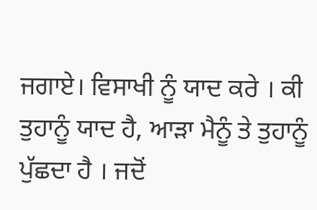ਜਗਾਏ। ਵਿਸਾਖੀ ਨੂੰ ਯਾਦ ਕਰੇ । ਕੀ ਤੁਹਾਨੂੰ ਯਾਦ ਹੈ, ਆੜਾ ਮੈਨੂੰ ਤੇ ਤੁਹਾਨੂੰ ਪੁੱਛਦਾ ਹੈ । ਜਦੋਂ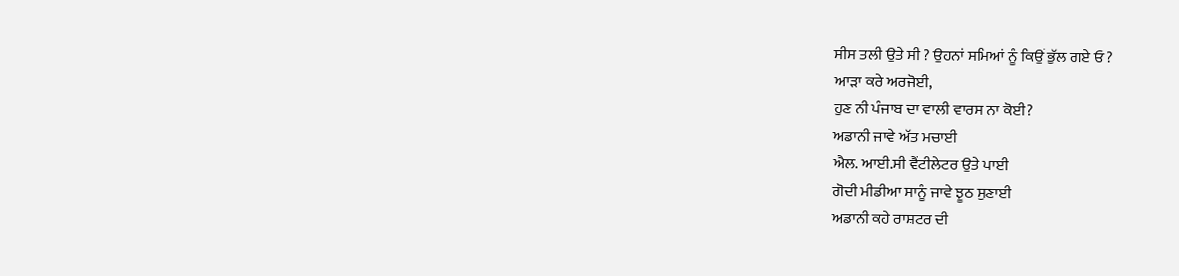ਸੀਸ ਤਲੀ ਉਤੇ ਸੀ ? ਉਹਨਾਂ ਸਮਿਆਂ ਨੂੰ ਕਿਉਂ ਭੁੱਲ ਗਏ ਓ ?
ਆੜਾ ਕਰੇ ਅਰਜੋਈ,
ਹੁਣ ਨੀ ਪੰਜਾਬ ਦਾ ਵਾਲੀ ਵਾਰਸ ਨਾ ਕੋਈ?
ਅਡਾਨੀ ਜਾਵੇ ਅੱਤ ਮਚਾਈ
ਐਲ. ਆਈ.ਸੀ ਵੈਂਟੀਲੇਟਰ ਉਤੇ ਪਾਈ
ਗੋਦੀ ਮੀਡੀਆ ਸਾਨੂੰ ਜਾਵੇ ਝੂਠ ਸੁਣਾਈ
ਅਡਾਨੀ ਕਹੇ ਰਾਸ਼ਟਰ ਦੀ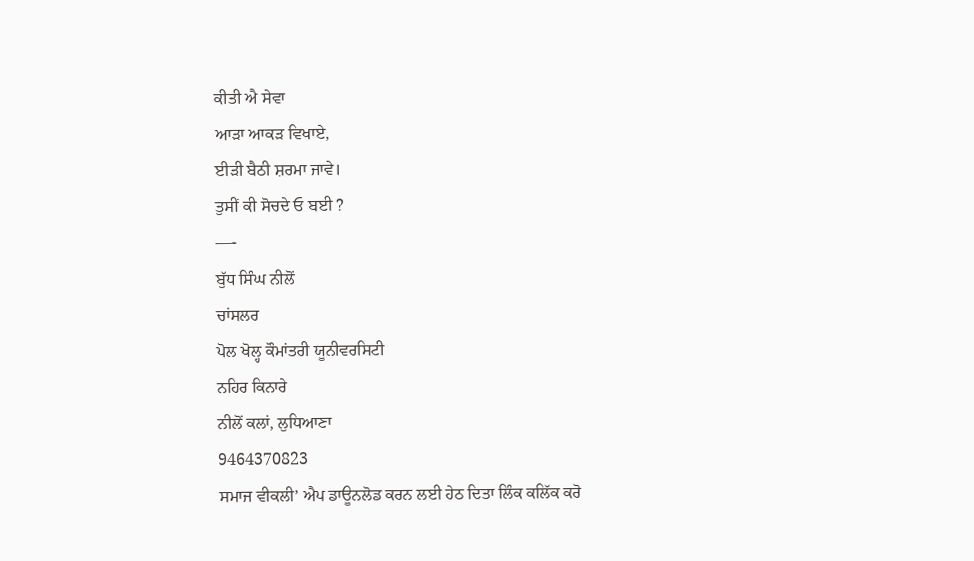ਕੀਤੀ ਐ ਸੇਵਾ
ਆੜਾ ਆਕੜ ਵਿਖਾਏ,
ਈੜੀ ਬੈਠੀ ਸ਼ਰਮਾ ਜਾਵੇ।
ਤੁਸੀਂ ਕੀ ਸੋਚਦੇ ਓ ਬਈ ?
—-
ਬੁੱਧ ਸਿੰਘ ਨੀਲੋਂ
ਚਾਂਸਲਰ
ਪੋਲ ਖੋਲ੍ਹ ਕੌਮਾਂਤਰੀ ਯੂਨੀਵਰਸਿਟੀ
ਨਹਿਰ ਕਿਨਾਰੇ
ਨੀਲੋਂ ਕਲਾਂ, ਲੁਧਿਆਣਾ
9464370823
ਸਮਾਜ ਵੀਕਲੀ’ ਐਪ ਡਾਊਨਲੋਡ ਕਰਨ ਲਈ ਹੇਠ ਦਿਤਾ ਲਿੰਕ ਕਲਿੱਕ ਕਰੋ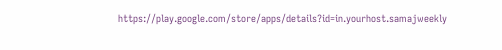https://play.google.com/store/apps/details?id=in.yourhost.samajweekly